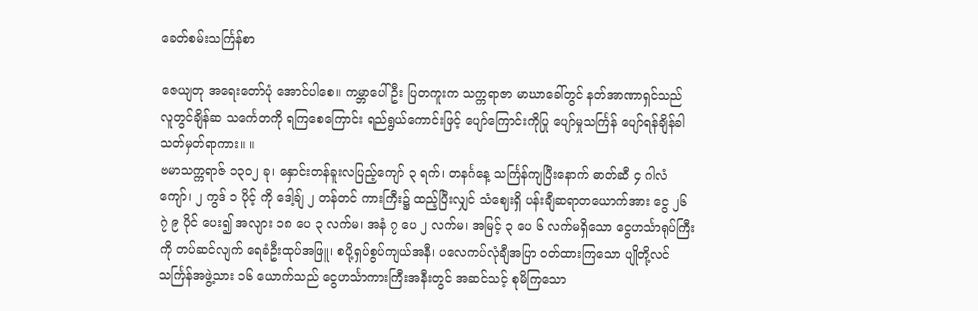ခေတ်စမ်းသင်္ကြန်စာ

ဇေယျတု အရေးတော်ပုံ အောင်ပါစေ။ ကမ္ဘာပေါ်ဦး ပြတကူးက သက္ကရာဇာ မာဃာခေါ်တွင် နတ်အာဏာရှင်သည် လူတွင်ချိန်ဆ သင်္ကေတကို ရကြစေကြောင်း ရည်ရွယ်ကောင်းဖြင့် ပျော်ကြောင်းကိုပြု ပျော်မှုသင်္ကြန် ပျော်ရန်ချိန်ခါ သတ်မှတ်ရာကား။ ။
ဗမာသက္ကရာဇ် ၁၃၀၂ ခု၊ နှောင်းတန်ခူးလပြည့်ကျော် ၃ ရက်၊ တနင်္ဂနေ့ သင်္ကြန်ကျပြီးနောက် ဓာတ်ဆီ ၄ ဂါလံကျော်၊ ၂ ကွဒ် ၁ ပိုင့် ကို ဒေါ့ချ် ၂ တန်တင် ကားကြီး၌ ထည့်ပြီးလျှင် သံဈေးရှိ ပန်းချီဆရာတယောက်အား ငွေ ၂၆ ၇ဲ ၉ ပိုင် ပေး၍ အလျား ၁၈ ပေ ၃ လက်မ၊ အနံ ၇ ပေ ၂ လက်မ၊ အမြင့် ၃ ပေ ၆ လက်မရှိသော ငွေဟင်္သာရုပ်ကြီးကို တပ်ဆင်လျက် ရေခံဦးထုပ်အဖြူ၊ စပို့ရှပ်စွပ်ကျယ်အနီ၊ ပလေကပ်လုံချီအပြာ ဝတ်ထားကြသော ပျိုတို့လင် သင်္ကြန်အဖွဲ့သား ၁၆ ယောက်သည် ငွေဟင်္သာကားကြီးအနီးတွင် အဆင်သင့် စုမိကြသော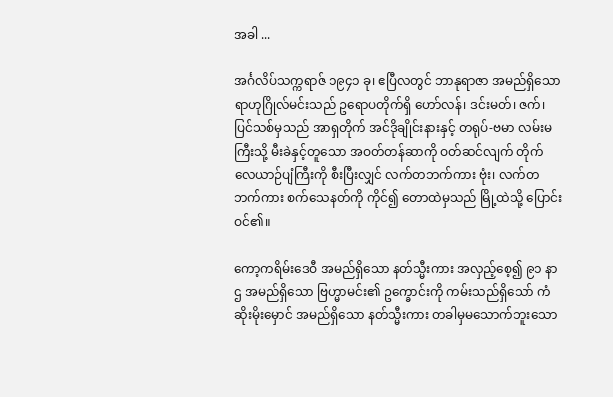အခါ ...

အင်္ဂလိပ်သက္ကရာဇ် ၁၉၄၁ ခု၊ ဧပြီလတွင် ဘာနုရာဇာ အမည်ရှိသော ရာဟုဂြိုလ်မင်းသည် ဥရောပတိုက်ရှိ ဟော်လန်၊ ဒင်းမတ်၊ ဇက်၊ ပြင်သစ်မှသည် အာရှတိုက် အင်ဒိုချိုင်းနားနှင့် တရုပ်-ဗမာ လမ်းမကြီးသို့ မီးခဲနှင့်တူသော အဝတ်တန်ဆာကို ဝတ်ဆင်လျက် တိုက်လေယာဉ်ပျံကြီးကို စီးပြီးလျှင် လက်တဘက်ကား ဗုံး၊ လက်တဘက်ကား စက်သေနတ်ကို ကိုင်၍ တောထဲမှသည် မြို့ထဲသို့ ပြောင်းဝင်၏။

ကော့ကရိမ်းဒေဝီ အမည်ရှိသော နတ်သ္မီးကား အလှည့်စေ့၍ ၉၁ နာဌ အမည်ရှိသော ဗြဟ္မာမင်း၏ ဥက္ခောင်းကို ကမ်းသည်ရှိသော် ကံဆိုးမိုးမှောင် အမည်ရှိသော နတ်သ္မီးကား တခါမှမသောက်ဘူးသော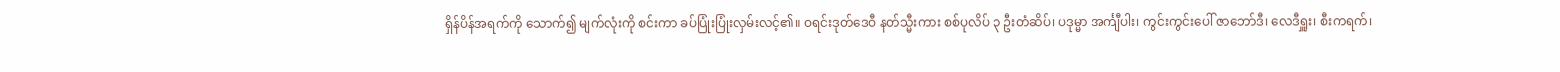ရှိန်ပိန်အရက်ကို သောက်၍ မျက်လုံးကို စင်းကာ ခပ်ပြုံးပြုံးလှမ်းလင့်၏။ ဝရင်းဒုတ်ဒေဝီ နတ်သ္မီးကား စစ်ပုလိပ် ၃ ဦးတံဆိပ်၊ ပဒုမ္မာ အင်္ကျီပါး၊ ကွင်းကွင်းပေါ် ဇာဘော်ဒီ၊ လေဒီရှူး၊ စီးကရက်၊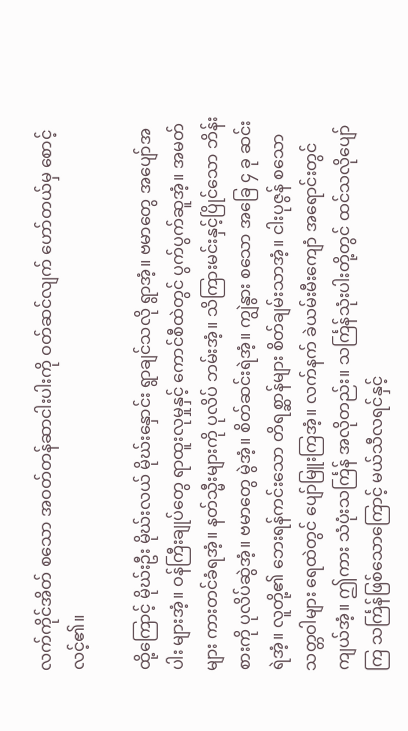လက်ကိုင်အိတ် စသော အဝတ်တန်ဆာငါးပါးကို ဝတ်ဆင်လျက် ဟော်တယ်မှ စောင့်လင့်၏။

ထို့ကြောင့် မိုဃ်းဦး မိုဃ်းလယ် မိုဃ်းနှောင်း ရွာချင်သလို ရွာအံ့။ ဗမာတွေ အပျော်အပါး များအံ့။ ဝန်ကြီးချုပ်တွေ ရာထူးလုမှုနှင့် ကောင်စီထဲတွင် ပွက်ပွက်ဆူအံ့။ အမတ်များ ကားတင်ခံရအံ့။ နတ်သ္မီးများကို ပုလိပ် ဘမ်းအံ့။ သိကြားမင်းနှင့်ပြိုင်သော ဘိန်းစားကို ပုလိပ်ဆွဲအံ့။ ဗမာတွေ မွဲအံ့။ စိတ်ဆင်းရဲအံ့။ ကျွဲနွား စသော အခြေ ၄ ခု ဆင်းရဲအံ့။ လူတို့၏ ဘေးရန်ကင်းသော တိရစ္ဆာန်များ စိတ်ချမ်းသာအံ့။ ငါးပုဇွန် စသော သတ္တဝါများ ရေထဲတွင် ပျော်မြူးကြအံ့။ လက်နက် ခဲယမ်းမီးကျောံ အရောင်းတွင်ကျယ်အံ့။ ဤကား သံပုံးသင်္ကြန် အလိုတည်း။ သင်္ကြန်သုံးပါးတို့တွင် ထင်သလိုပျော်ကြ သင်္ကြန်ဖြစ်သောကြောင့် မယ်သီလရင်နှင့်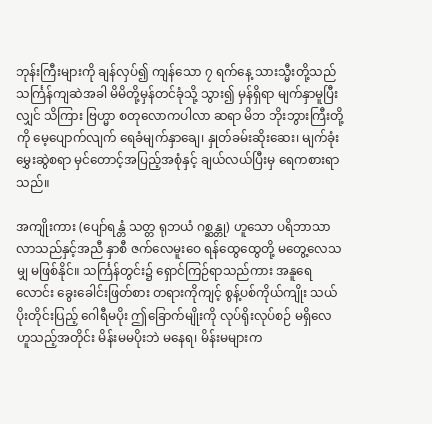ဘုန်းကြီးများကို ချန်လှပ်၍ ကျန်သော ၇ ရက်နေ့ သားသ္မီးတို့သည် သင်္ကြန်ကျဆဲအခါ မိမိတို့မှန်တင်ခုံသို့ သွား၍ မှန်ရှိရာ မျက်နှာမူပြီးလျှင် သိကြား ဗြဟ္မာ စတုလောကပါလာ ဆရာ မိဘ ဘိုးဘွားကြီးတို့ကို မေ့ပျောက်လျက် ရေခံမျက်နှာချေ၊ နှုတ်ခမ်းဆိုးဆေး၊ မျက်ခုံးမွှေးဆွဲစရာ မှင်တောင့်အပြည့်အစုံနှင့် ချယ်လယ်ပြီးမှ ရေကစားရာသည်။

အကျိုးကား (ပျော်ရန္တံ သတ္တ ရုဘယံ ဂစ္ဆန္တု) ဟူသော ပရိဘာသာ လာသည်နှင့်အညီ နှာစီ ဇက်လေမူးဝေ ရန်ထွေထွေတို့ မတွေ့လေသမျှ မဖြစ်နိုင်။ သင်္ကြန်တွင်း၌ ရှောင်ကြဉ်ရာသည်ကား အနူရေလောင်း ခွေးခေါင်းဖြတ်စား တရားကိုကျင့် စွန့်ပစ်ကိုယ်ကျိုး သယ်ပိုးတိုင်းပြည့် ဂေါရီမပိုး ဤခြောက်မျိုးကို လုပ်ရိုးလုပ်စဉ် မရှိလေ ဟူသည့်အတိုင်း မိန်းမမပိုးဘဲ မနေရ၊ မိန်းမများက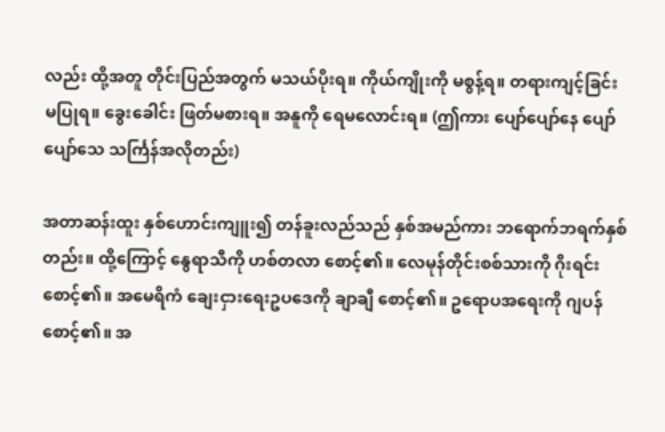လည်း ထို့အတူ တိုင်းပြည်အတွက် မသယ်ပိုးရ။ ကိုယ်ကျိုးကို မစွန့်ရ။ တရားကျင့်ခြင်း မပြုရ။ ခွေးခေါင်း ဖြတ်မစားရ။ အနူကို ရေမလောင်းရ။ (ဤကား ပျော်ပျော်နေ ပျော်ပျော်သေ သင်္ကြန်အလိုတည်း)

အတာဆန်းထူး နှစ်ဟောင်းကျူး၍ တန်ခူးလည်သည် နှစ်အမည်ကား ဘရောက်ဘရက်နှစ်တည်း။ ထို့ကြောင့် နွေရာသီကို ဟစ်တလာ စောင့်၏။ လေမုန်တိုင်းစစ်သားကို ဂိုးရင်း စောင့်၏။ အမေရိကံ ချေးငှားရေးဥပဒေကို ချာချီ စောင့်၏။ ဥရောပအရေးကို ဂျပန် စောင့်၏။ အ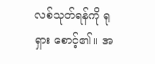လစ်သုတ်ရန်ကို ရုရှား စောင့်၏။ အ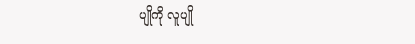ပျိုကို လူပျို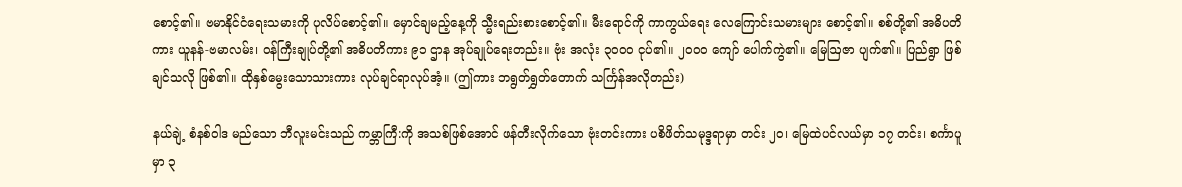စောင့်၏။ ဗမာနိုင်ငံရေးသမားကို ပုလိပ်စောင့်၏။ မှောင်ချမည့်နေ့ကို သ္မီးရည်းစားစောင့်၏။ မီးရောင်ကို ကာကွယ်ရေး လေကြောင်းသမားများ စောင့်၏။ စစ်တို့၏ အဓိပတိကား ယူနန်-ဗမာလမ်း၊ ဝန်ကြီးချုပ်တို့၏ အဓိပတိကား ၉၁ ဌာန အုပ်ချုပ်ရေးတည်း။ ဗုံး အလုံး ၃၀၀၀ ငုပ်၏။ ၂၀၀၀ ကျော် ပေါက်ကွဲ၏။ မြေဩဇာ ပျက်၏။ ပြည်ရွာ ဖြစ်ချင်သလို ဖြစ်၏။ ထိုနှစ်မွေးသောသားကား လုပ်ချင်ရာလုပ်အံ့။ (ဤကား ဘရွတ်ရွှတ်တောက် သင်္ကြန်အလိုတည်း)

နယ်ချဲ့ စံနစ်ဝါဒ မည်သော ဘီလူးမင်းသည် ကမ္ဘာကြီ:ကို အသစ်ဖြစ်အောင် ဖန်တီးလိုက်သော ဗုံးတင်းကား ပစိဖိတ်သမုဒ္ဒရာမှာ တင်း ၂၀၊ မြေထဲပင်လယ်မှာ ၁၇ တင်း၊ စင်္ကာပူမှာ ၃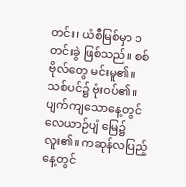တင်း၊ ယံစီမြစ်မှာ ၁ တင်းခွဲ ဖြစ်သည်။ စစ်ဗိုလ်တွေ မင်းမူ၏။ သစ်ပင်၌ ဗုံးဝပ်၏။ ပျက်ကျသောနေ့တွင် လေယာဉ်ပျံ မြေ၌ လူး၏။ ကဆုန်လပြည့်နေ့တွင်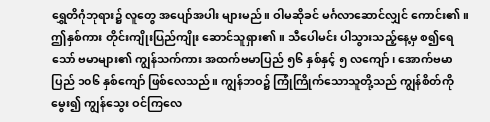ရွှေတိဂုံဘုရား၌ လူတွေ အပျော်အပါး များမည်။ ဝါမဆိုခင် မင်္ဂလာဆောင်လျှင် ကောင်း၏။ ဤနှစ်ကား တိုင်းကျိုးပြည်ကျိုး ဆောင်သူရှား၏။ သီပေါမင်း ပါသွားသည့်နေ့မှ စ၍ရေသော် ဗမာများ၏ ကျွန်သက်ကား အထက်ဗမာပြည် ၅၆ နှစ်နှင့် ၅ လကျော်၊ အောက်ဗမာပြည် ၁၀၆ နှစ်ကျော် ဖြစ်လေသည်။ ကျွန်ဘဝ၌ ကြုံကြိုက်သောသူတို့သည် ကျွန်စိတ်ကို မွေး၍ ကျွန်သွေး ဝင်ကြလေ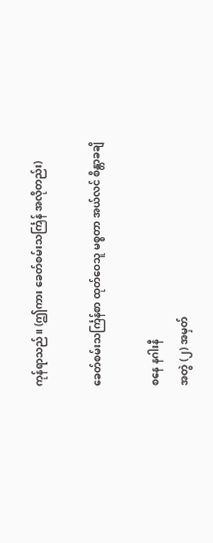ကုန်ရာသည်။ (ဤကား ခေတ်စမ်းသင်္ကြန် အလိုတည်း)

ခေတ်စမ်းသင်္ကြန်စာ ထုတ်ဝေသူ မစ္စတာ အယ်လင် စိန္တာခချိ

စနေ နဂါးနီ
အတွဲ (၂) အမှတ်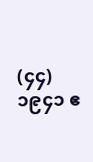(၄၄)
၁၉၄၁ ဧ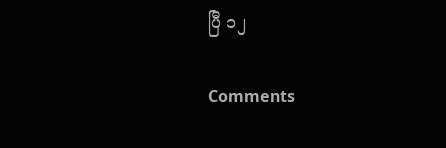ပြီ ၁၂

Comments